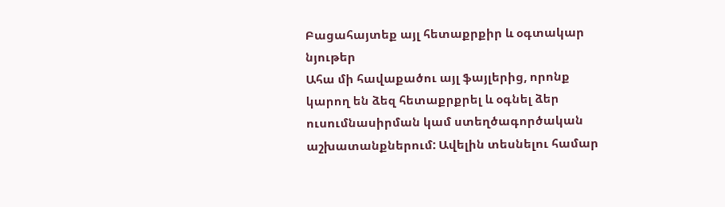Բացահայտեք այլ հետաքրքիր և օգտակար նյութեր
Ահա մի հավաքածու այլ ֆայլերից, որոնք կարող են ձեզ հետաքրքրել և օգնել ձեր ուսումնասիրման կամ ստեղծագործական աշխատանքներում: Ավելին տեսնելու համար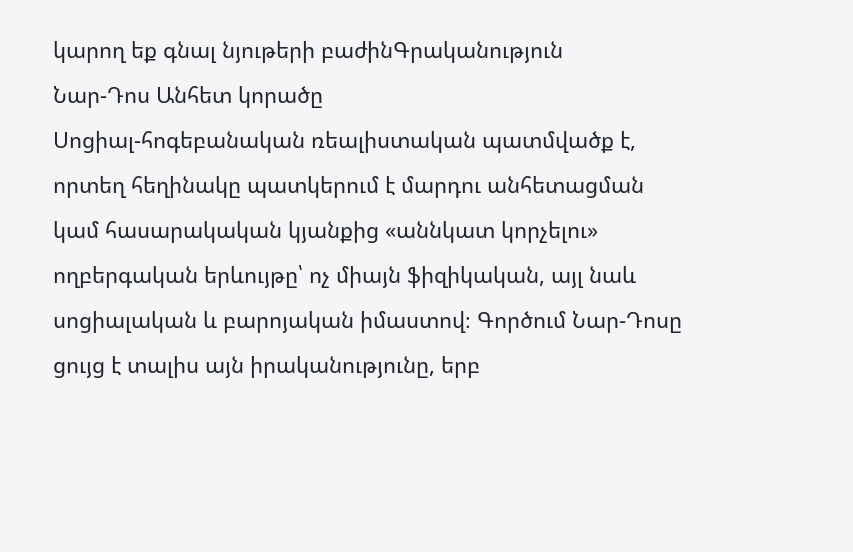կարող եք գնալ նյութերի բաժինԳրականություն
Նար-Դոս Անհետ կորածը
Սոցիալ-հոգեբանական ռեալիստական պատմվածք է, որտեղ հեղինակը պատկերում է մարդու անհետացման կամ հասարակական կյանքից «աննկատ կորչելու» ողբերգական երևույթը՝ ոչ միայն ֆիզիկական, այլ նաև սոցիալական և բարոյական իմաստով։ Գործում Նար-Դոսը ցույց է տալիս այն իրականությունը, երբ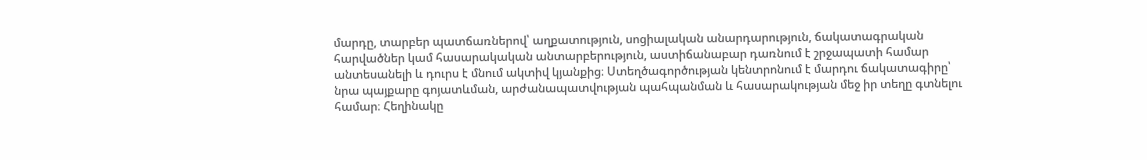մարդը, տարբեր պատճառներով՝ աղքատություն, սոցիալական անարդարություն, ճակատագրական հարվածներ կամ հասարակական անտարբերություն, աստիճանաբար դառնում է շրջապատի համար անտեսանելի և դուրս է մնում ակտիվ կյանքից։ Ստեղծագործության կենտրոնում է մարդու ճակատագիրը՝ նրա պայքարը գոյատևման, արժանապատվության պահպանման և հասարակության մեջ իր տեղը գտնելու համար։ Հեղինակը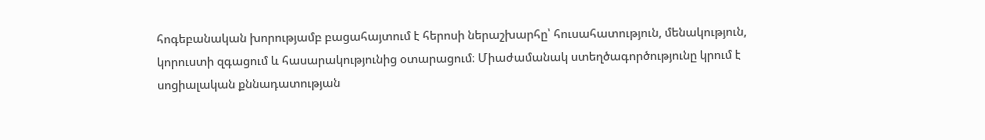հոգեբանական խորությամբ բացահայտում է հերոսի ներաշխարհը՝ հուսահատություն, մենակություն, կորուստի զգացում և հասարակությունից օտարացում։ Միաժամանակ ստեղծագործությունը կրում է սոցիալական քննադատության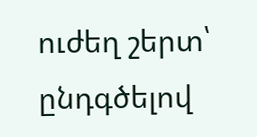ուժեղ շերտ՝ ընդգծելով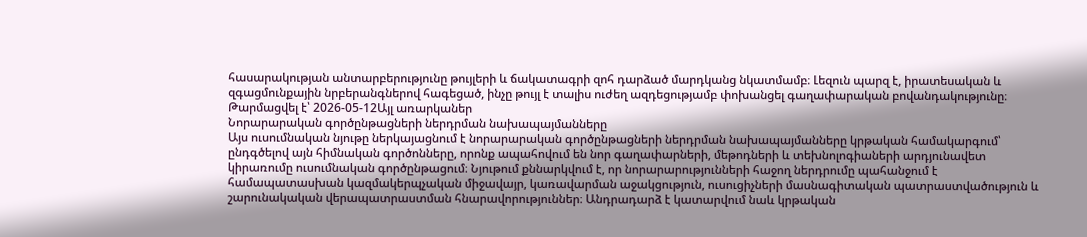հասարակության անտարբերությունը թույլերի և ճակատագրի զոհ դարձած մարդկանց նկատմամբ։ Լեզուն պարզ է, իրատեսական և զգացմունքային նրբերանգներով հագեցած, ինչը թույլ է տալիս ուժեղ ազդեցությամբ փոխանցել գաղափարական բովանդակությունը։
Թարմացվել է՝ 2026-05-12Այլ առարկաներ
Նորարարական գործընթացների ներդրման նախապայմանները
Այս ուսումնական նյութը ներկայացնում է նորարարական գործընթացների ներդրման նախապայմանները կրթական համակարգում՝ ընդգծելով այն հիմնական գործոնները, որոնք ապահովում են նոր գաղափարների, մեթոդների և տեխնոլոգիաների արդյունավետ կիրառումը ուսումնական գործընթացում։ Նյութում քննարկվում է, որ նորարարությունների հաջող ներդրումը պահանջում է համապատասխան կազմակերպչական միջավայր, կառավարման աջակցություն, ուսուցիչների մասնագիտական պատրաստվածություն և շարունակական վերապատրաստման հնարավորություններ։ Անդրադարձ է կատարվում նաև կրթական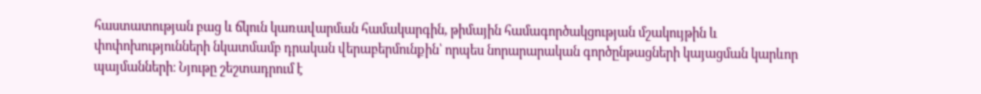հաստատության բաց և ճկուն կառավարման համակարգին, թիմային համագործակցության մշակույթին և փոփոխությունների նկատմամբ դրական վերաբերմունքին՝ որպես նորարարական գործընթացների կայացման կարևոր պայմանների։ Նյութը շեշտադրում է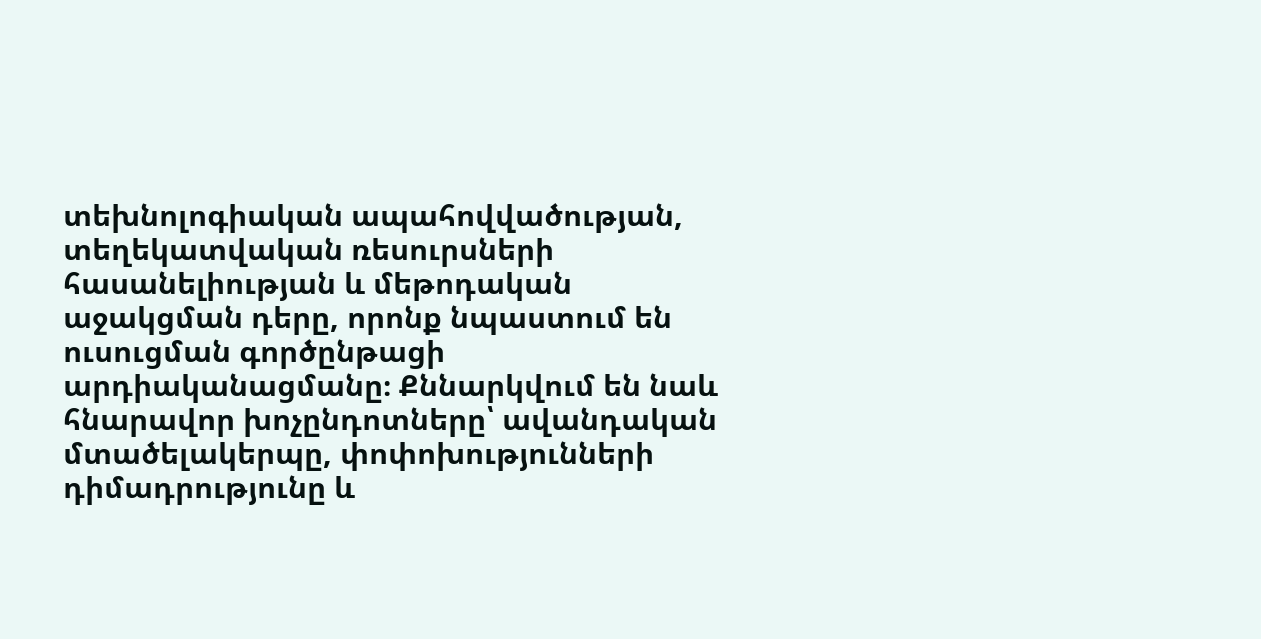տեխնոլոգիական ապահովվածության, տեղեկատվական ռեսուրսների հասանելիության և մեթոդական աջակցման դերը, որոնք նպաստում են ուսուցման գործընթացի արդիականացմանը։ Քննարկվում են նաև հնարավոր խոչընդոտները՝ ավանդական մտածելակերպը, փոփոխությունների դիմադրությունը և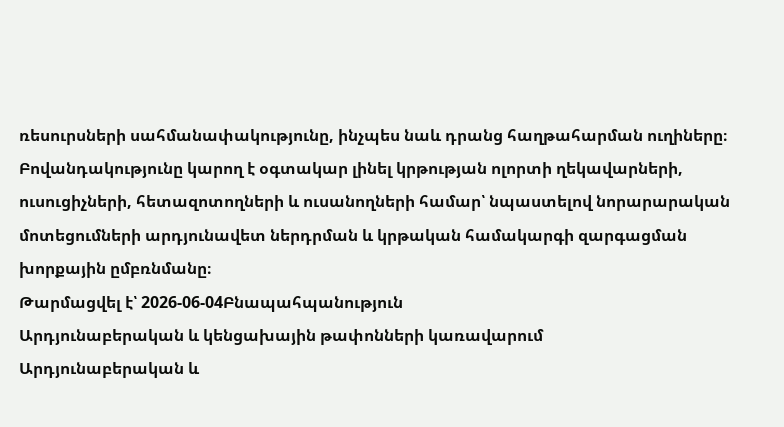ռեսուրսների սահմանափակությունը, ինչպես նաև դրանց հաղթահարման ուղիները։ Բովանդակությունը կարող է օգտակար լինել կրթության ոլորտի ղեկավարների, ուսուցիչների, հետազոտողների և ուսանողների համար՝ նպաստելով նորարարական մոտեցումների արդյունավետ ներդրման և կրթական համակարգի զարգացման խորքային ըմբռնմանը։
Թարմացվել է՝ 2026-06-04Բնապահպանություն
Արդյունաբերական և կենցախային թափոնների կառավարում
Արդյունաբերական և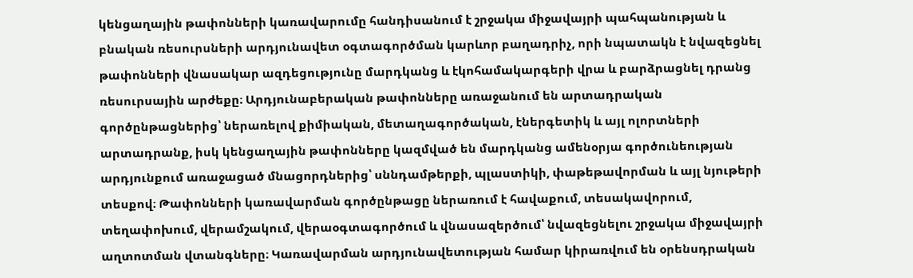կենցաղային թափոնների կառավարումը հանդիսանում է շրջակա միջավայրի պահպանության և բնական ռեսուրսների արդյունավետ օգտագործման կարևոր բաղադրիչ, որի նպատակն է նվազեցնել թափոնների վնասակար ազդեցությունը մարդկանց և էկոհամակարգերի վրա և բարձրացնել դրանց ռեսուրսային արժեքը։ Արդյունաբերական թափոնները առաջանում են արտադրական գործընթացներից՝ ներառելով քիմիական, մետաղագործական, էներգետիկ և այլ ոլորտների արտադրանք, իսկ կենցաղային թափոնները կազմված են մարդկանց ամենօրյա գործունեության արդյունքում առաջացած մնացորդներից՝ սննդամթերքի, պլաստիկի, փաթեթավորման և այլ նյութերի տեսքով։ Թափոնների կառավարման գործընթացը ներառում է հավաքում, տեսակավորում, տեղափոխում, վերամշակում, վերաօգտագործում և վնասազերծում՝ նվազեցնելու շրջակա միջավայրի աղտոտման վտանգները։ Կառավարման արդյունավետության համար կիրառվում են օրենսդրական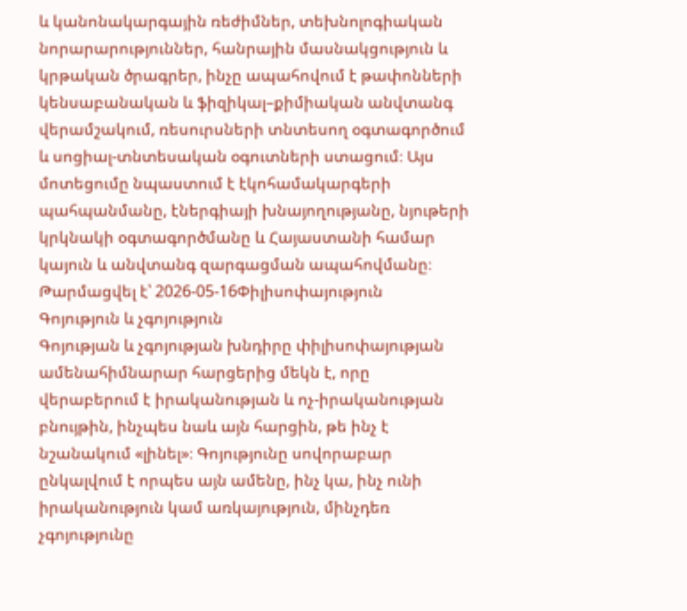և կանոնակարգային ռեժիմներ, տեխնոլոգիական նորարարություններ, հանրային մասնակցություն և կրթական ծրագրեր, ինչը ապահովում է թափոնների կենսաբանական և ֆիզիկալ–քիմիական անվտանգ վերամշակում, ռեսուրսների տնտեսող օգտագործում և սոցիալ-տնտեսական օգուտների ստացում։ Այս մոտեցումը նպաստում է էկոհամակարգերի պահպանմանը, էներգիայի խնայողությանը, նյութերի կրկնակի օգտագործմանը և Հայաստանի համար կայուն և անվտանգ զարգացման ապահովմանը։
Թարմացվել է՝ 2026-05-16Փիլիսոփայություն
Գոյություն և չգոյություն
Գոյության և չգոյության խնդիրը փիլիսոփայության ամենահիմնարար հարցերից մեկն է, որը վերաբերում է իրականության և ոչ-իրականության բնույթին, ինչպես նաև այն հարցին, թե ինչ է նշանակում «լինել»։ Գոյությունը սովորաբար ընկալվում է որպես այն ամենը, ինչ կա, ինչ ունի իրականություն կամ առկայություն, մինչդեռ չգոյությունը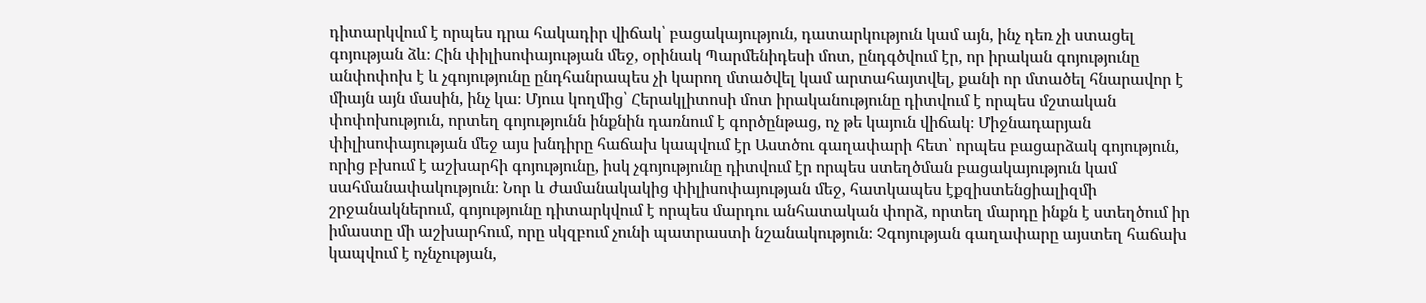դիտարկվում է որպես դրա հակադիր վիճակ՝ բացակայություն, դատարկություն կամ այն, ինչ դեռ չի ստացել գոյության ձև։ Հին փիլիսոփայության մեջ, օրինակ Պարմենիդեսի մոտ, ընդգծվում էր, որ իրական գոյությունը անփոփոխ է և չգոյությունը ընդհանրապես չի կարող մտածվել կամ արտահայտվել, քանի որ մտածել հնարավոր է միայն այն մասին, ինչ կա։ Մյուս կողմից՝ Հերակլիտոսի մոտ իրականությունը դիտվում է որպես մշտական փոփոխություն, որտեղ գոյությունն ինքնին դառնում է գործընթաց, ոչ թե կայուն վիճակ։ Միջնադարյան փիլիսոփայության մեջ այս խնդիրը հաճախ կապվում էր Աստծու գաղափարի հետ՝ որպես բացարձակ գոյություն, որից բխում է աշխարհի գոյությունը, իսկ չգոյությունը դիտվում էր որպես ստեղծման բացակայություն կամ սահմանափակություն։ Նոր և ժամանակակից փիլիսոփայության մեջ, հատկապես էքզիստենցիալիզմի շրջանակներում, գոյությունը դիտարկվում է որպես մարդու անհատական փորձ, որտեղ մարդը ինքն է ստեղծում իր իմաստը մի աշխարհում, որը սկզբում չունի պատրաստի նշանակություն։ Չգոյության գաղափարը այստեղ հաճախ կապվում է ոչնչության,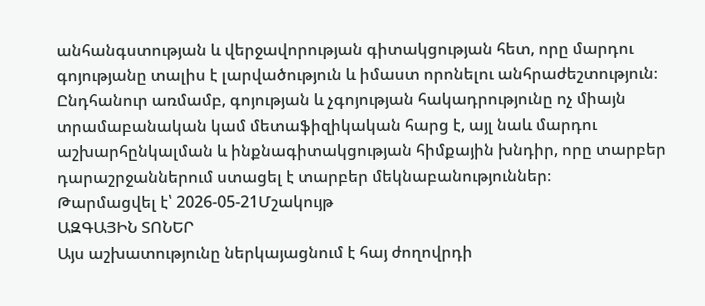անհանգստության և վերջավորության գիտակցության հետ, որը մարդու գոյությանը տալիս է լարվածություն և իմաստ որոնելու անհրաժեշտություն։ Ընդհանուր առմամբ, գոյության և չգոյության հակադրությունը ոչ միայն տրամաբանական կամ մետաֆիզիկական հարց է, այլ նաև մարդու աշխարհընկալման և ինքնագիտակցության հիմքային խնդիր, որը տարբեր դարաշրջաններում ստացել է տարբեր մեկնաբանություններ։
Թարմացվել է՝ 2026-05-21Մշակույթ
ԱԶԳԱՅԻՆ ՏՈՆԵՐ
Այս աշխատությունը ներկայացնում է հայ ժողովրդի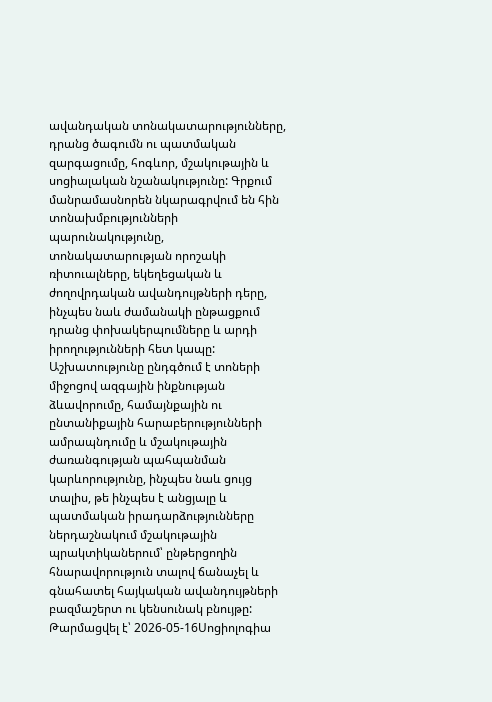ավանդական տոնակատարությունները, դրանց ծագումն ու պատմական զարգացումը, հոգևոր, մշակութային և սոցիալական նշանակությունը: Գրքում մանրամասնորեն նկարագրվում են հին տոնախմբությունների պարունակությունը, տոնակատարության որոշակի ռիտուալները, եկեղեցական և ժողովրդական ավանդույթների դերը, ինչպես նաև ժամանակի ընթացքում դրանց փոխակերպումները և արդի իրողությունների հետ կապը: Աշխատությունը ընդգծում է տոների միջոցով ազգային ինքնության ձևավորումը, համայնքային ու ընտանիքային հարաբերությունների ամրապնդումը և մշակութային ժառանգության պահպանման կարևորությունը, ինչպես նաև ցույց տալիս, թե ինչպես է անցյալը և պատմական իրադարձությունները ներդաշնակում մշակութային պրակտիկաներում՝ ընթերցողին հնարավորություն տալով ճանաչել և գնահատել հայկական ավանդույթների բազմաշերտ ու կենսունակ բնույթը:
Թարմացվել է՝ 2026-05-16Սոցիոլոգիա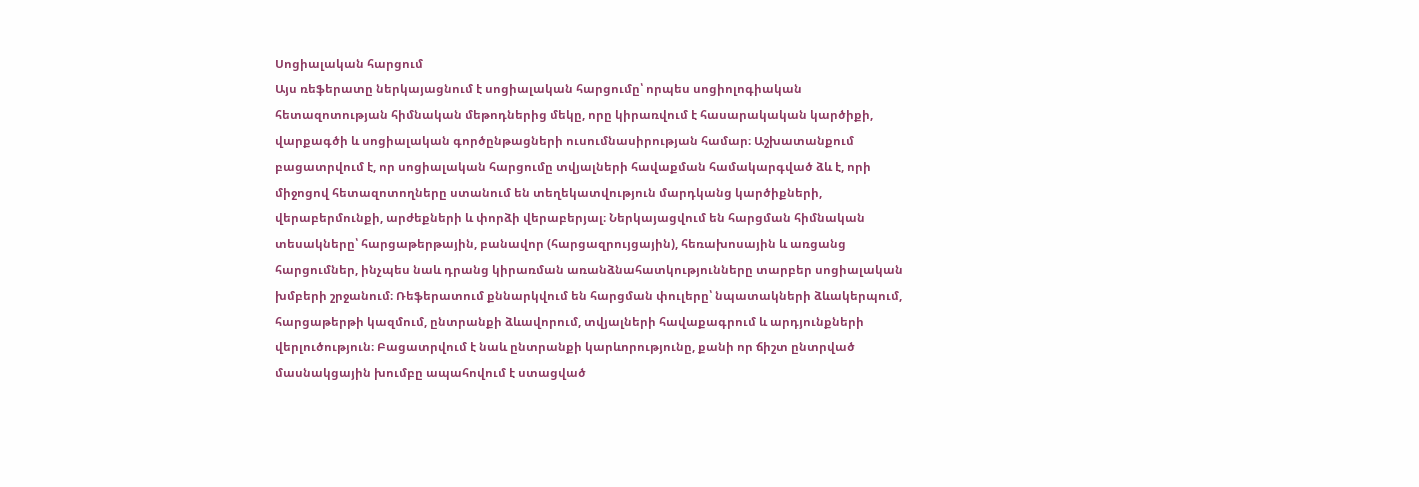Սոցիալական հարցում
Այս ռեֆերատը ներկայացնում է սոցիալական հարցումը՝ որպես սոցիոլոգիական հետազոտության հիմնական մեթոդներից մեկը, որը կիրառվում է հասարակական կարծիքի, վարքագծի և սոցիալական գործընթացների ուսումնասիրության համար։ Աշխատանքում բացատրվում է, որ սոցիալական հարցումը տվյալների հավաքման համակարգված ձև է, որի միջոցով հետազոտողները ստանում են տեղեկատվություն մարդկանց կարծիքների, վերաբերմունքի, արժեքների և փորձի վերաբերյալ։ Ներկայացվում են հարցման հիմնական տեսակները՝ հարցաթերթային, բանավոր (հարցազրույցային), հեռախոսային և առցանց հարցումներ, ինչպես նաև դրանց կիրառման առանձնահատկությունները տարբեր սոցիալական խմբերի շրջանում։ Ռեֆերատում քննարկվում են հարցման փուլերը՝ նպատակների ձևակերպում, հարցաթերթի կազմում, ընտրանքի ձևավորում, տվյալների հավաքագրում և արդյունքների վերլուծություն։ Բացատրվում է նաև ընտրանքի կարևորությունը, քանի որ ճիշտ ընտրված մասնակցային խումբը ապահովում է ստացված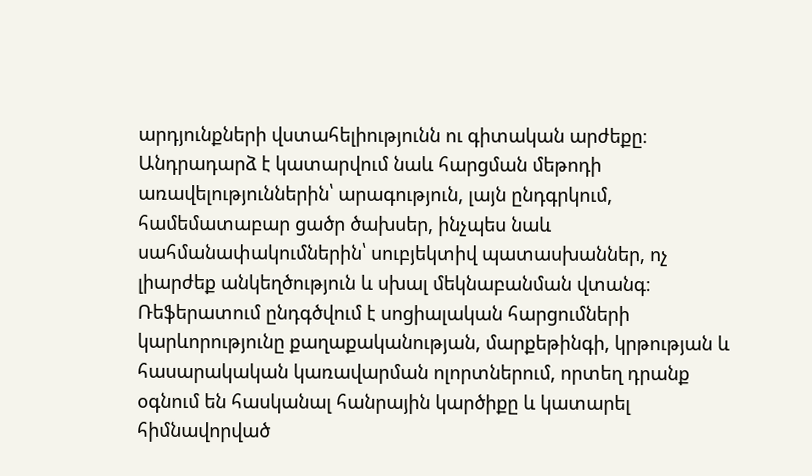արդյունքների վստահելիությունն ու գիտական արժեքը։ Անդրադարձ է կատարվում նաև հարցման մեթոդի առավելություններին՝ արագություն, լայն ընդգրկում, համեմատաբար ցածր ծախսեր, ինչպես նաև սահմանափակումներին՝ սուբյեկտիվ պատասխաններ, ոչ լիարժեք անկեղծություն և սխալ մեկնաբանման վտանգ։ Ռեֆերատում ընդգծվում է սոցիալական հարցումների կարևորությունը քաղաքականության, մարքեթինգի, կրթության և հասարակական կառավարման ոլորտներում, որտեղ դրանք օգնում են հասկանալ հանրային կարծիքը և կատարել հիմնավորված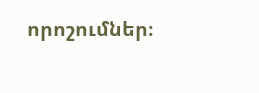որոշումներ։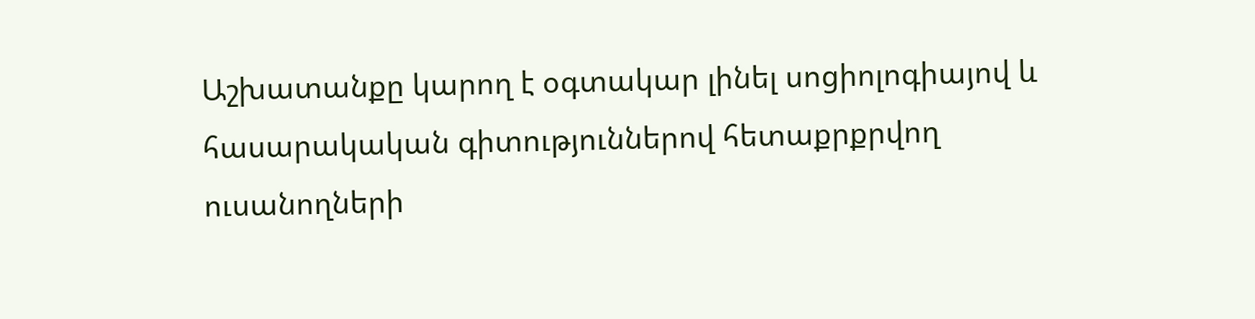Աշխատանքը կարող է օգտակար լինել սոցիոլոգիայով և հասարակական գիտություններով հետաքրքրվող ուսանողների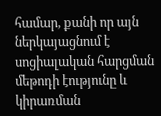համար, քանի որ այն ներկայացնում է սոցիալական հարցման մեթոդի էությունը և կիրառման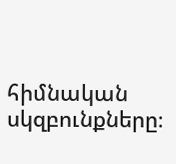հիմնական սկզբունքները։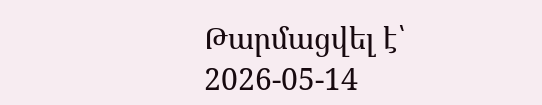Թարմացվել է՝ 2026-05-14